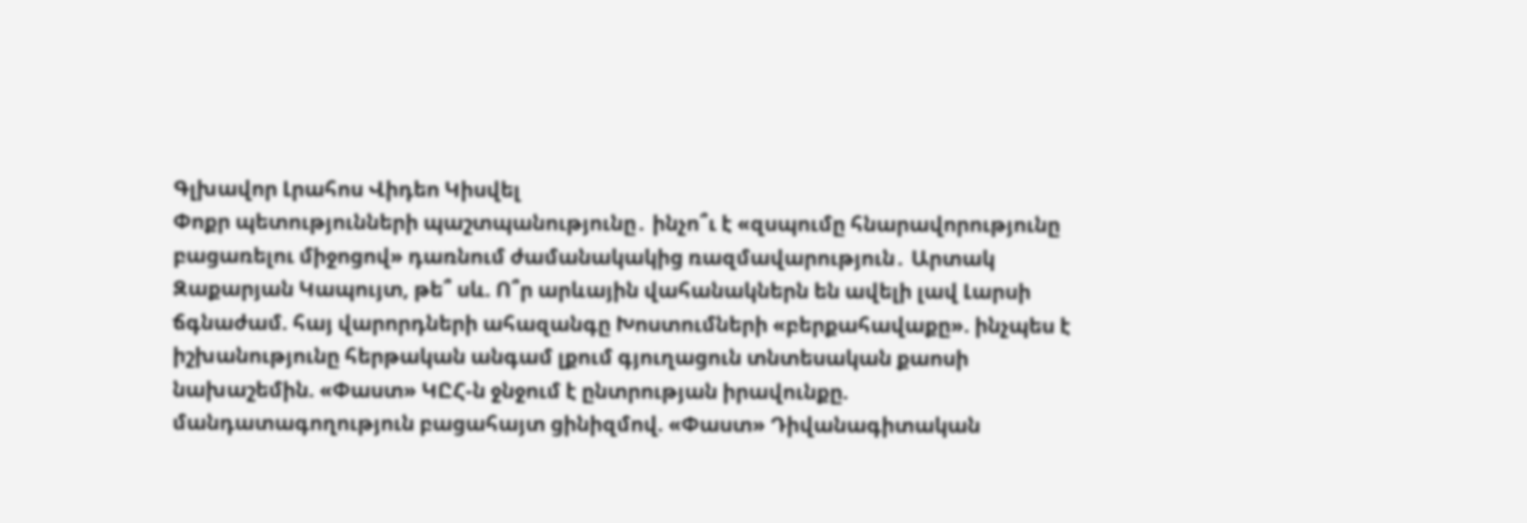Գլխավոր Լրահոս Վիդեո Կիսվել
Փոքր պետությունների պաշտպանությունը․ ինչո՞ւ է «զսպումը հնարավորությունը բացառելու միջոցով» դառնում ժամանակակից ռազմավարություն․ Արտակ Զաքարյան Կապույտ, թե՞ սև. Ո՞ր արևային վահանակներն են ավելի լավ Լարսի ճգնաժամ. հայ վարորդների ահազանգը Խոստումների «բերքահավաքը». ինչպես է իշխանությունը հերթական անգամ լքում գյուղացուն տնտեսական քաոսի նախաշեմին. «Փաստ» ԿԸՀ-ն ջնջում է ընտրության իրավունքը. մանդատագողություն բացահայտ ցինիզմով. «Փաստ» Դիվանագիտական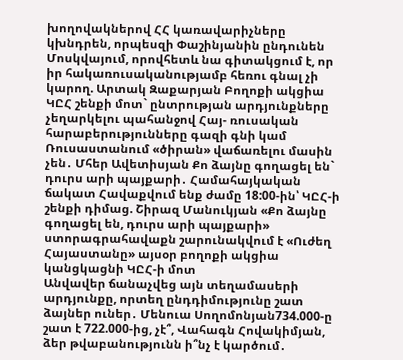խողովակներով ՀՀ կառավարիչները կխնդրեն, որպեսզի Փաշինյանին ընդունեն Մոսկվայում, որովհետև նա գիտակցում է, որ իր հակառուսականությամբ հեռու գնալ չի կարող. Արտակ Զաքարյան Բողոքի ակցիա ԿԸՀ շենքի մոտ` ընտրության արդյունքները չեղարկելու պահանջով Հայ- ռուսական հարաբերությունները գազի գնի կամ Ռուսաստանում «ծիրան» վաճառելու մասին չեն․ Մհեր Ավետիսյան Քո ձայնը գողացել են` դուրս արի պայքարի․ Համահայկական ճակատ Հավաքվում ենք ժամը 18:00-ին՝ ԿԸՀ-ի շենքի դիմաց. Շիրազ Մանուկյան «Քո ձայնը գողացել են, դուրս արի պայքարի» ստորագրահավաքն շարունակվում է «Ուժեղ Հայաստանը» այսօր բողոքի ակցիա կանցկացնի ԿԸՀ-ի մոտ
Անվավեր ճանաչվեց այն տեղամասերի արդյունքը, որտեղ ընդդիմությունը շատ ձայներ ուներ․ Մենուա Սողոմոնյան734.000-ը շատ է 722.000-ից, չէ՞, Վահագն Հովակիմյան, ձեր թվաբանությունն ի՞նչ է կարծում․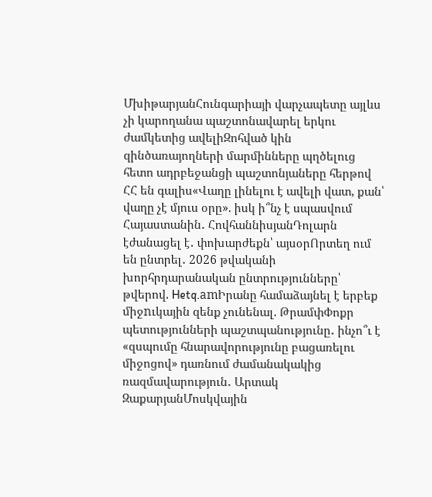ՄխիթարյանՀունգարիայի վարչապետը այլևս չի կարողանա պաշտոնավարել երկու ժամկետից ավելիԶոհված կին զինծառայողների մարմինները պղծելուց հետո ադրբեջանցի պաշտոնյաները հերթով ՀՀ են գալիս«Վաղը լինելու է ավելի վատ, քան՝ վաղը չէ մյուս օրը». իսկ ի՞նչ է սպասվում Հայաստանին․ ՀովհաննիսյանԴոլարն էժանացել է․ փոխարժեքն՝ այսօրՈրտեղ ում են ընտրել․ 2026 թվականի խորհրդարանական ընտրությունները՝ թվերով. Hetq.amԻրանը համաձայնել է երբեք միջnւկային զենք չունենալ. ԹրամփՓոքր պետությունների պաշտպանությունը․ ինչո՞ւ է «զսպումը հնարավորությունը բացառելու միջոցով» դառնում ժամանակակից ռազմավարություն․ Արտակ ԶաքարյանՄոսկվային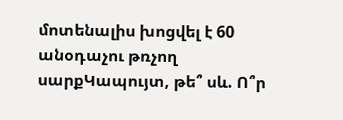մոտենալիս խոցվել է 60 անօդաչու թռչող սարքԿապույտ, թե՞ սև. Ո՞ր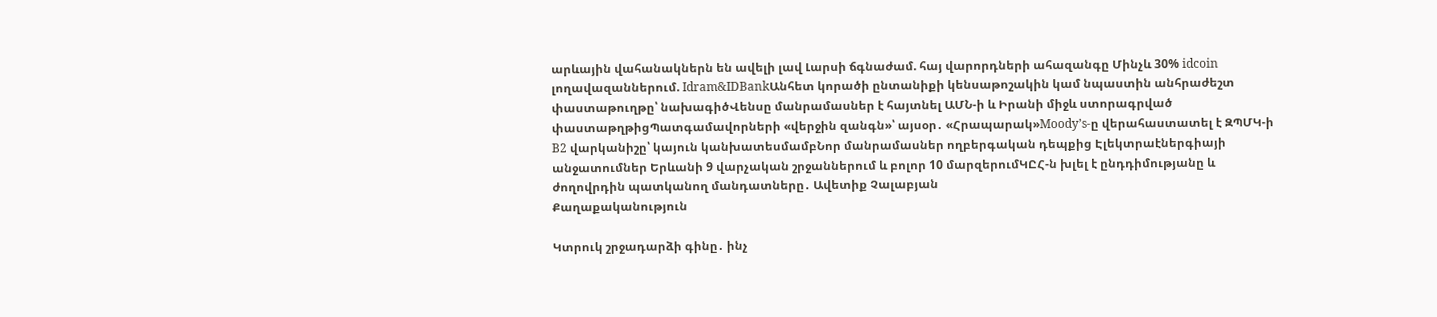արևային վահանակներն են ավելի լավ Լարսի ճգնաժամ. հայ վարորդների ահազանգը Մինչև 30% idcoin լողավազաններում. Idram&IDBankԱնհետ կորածի ընտանիքի կենսաթոշակին կամ նպաստին անհրաժեշտ փաստաթուղթը՝ նախագիծՎենսը մանրամասներ է հայտնել ԱՄՆ-ի և Իրանի միջև ստորագրված փաստաթղթիցՊատգամավորների «վերջին զանգն»՝ այսօր․ «Հրապարակ»Moody’s-ը վերահաստատել է ԶՊՄԿ-ի B2 վարկանիշը՝ կայուն կանխատեսմամբՆոր մանրամասներ ողբերգական դեպքից Էլեկտրաէներգիայի անջատումներ Երևանի 9 վարչական շրջաններում և բոլոր 10 մարզերումԿԸՀ-ն խլել է ընդդիմությանը և ժողովրդին պատկանող մանդատները․ Ավետիք Չալաբյան
Քաղաքականություն

Կտրուկ շրջադարձի գինը․ ինչ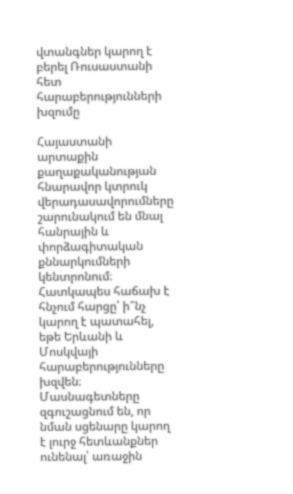վտանգներ կարող է բերել Ռուսաստանի հետ հարաբերությունների խզումը

Հայաստանի արտաքին քաղաքականության հնարավոր կտրուկ վերադասավորումները շարունակում են մնալ հանրային և փորձագիտական քննարկումների կենտրոնում։ Հատկապես հաճախ է հնչում հարցը՝ ի՞նչ կարող է պատահել, եթե Երևանի և Մոսկվայի հարաբերությունները խզվեն։ Մասնագետները զգուշացնում են, որ նման սցենարը կարող է լուրջ հետևանքներ ունենալ՝ առաջին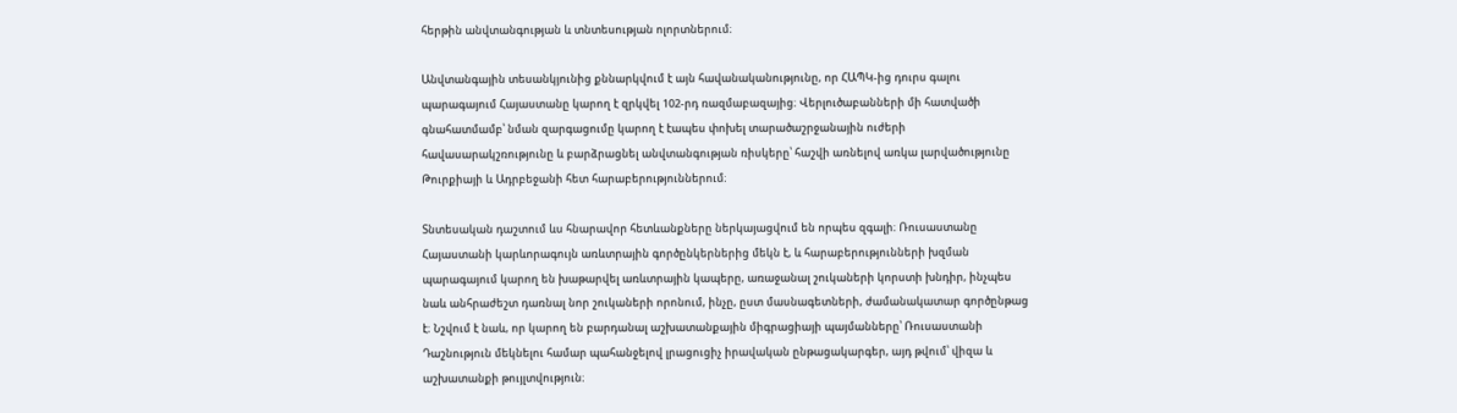հերթին անվտանգության և տնտեսության ոլորտներում։

Անվտանգային տեսանկյունից քննարկվում է այն հավանականությունը, որ ՀԱՊԿ-ից դուրս գալու պարագայում Հայաստանը կարող է զրկվել 102-րդ ռազմաբազայից։ Վերլուծաբանների մի հատվածի գնահատմամբ՝ նման զարգացումը կարող է էապես փոխել տարածաշրջանային ուժերի հավասարակշռությունը և բարձրացնել անվտանգության ռիսկերը՝ հաշվի առնելով առկա լարվածությունը Թուրքիայի և Ադրբեջանի հետ հարաբերություններում։

Տնտեսական դաշտում ևս հնարավոր հետևանքները ներկայացվում են որպես զգալի։ Ռուսաստանը Հայաստանի կարևորագույն առևտրային գործընկերներից մեկն է, և հարաբերությունների խզման պարագայում կարող են խաթարվել առևտրային կապերը, առաջանալ շուկաների կորստի խնդիր, ինչպես նաև անհրաժեշտ դառնալ նոր շուկաների որոնում, ինչը, ըստ մասնագետների, ժամանակատար գործընթաց է։ Նշվում է նաև, որ կարող են բարդանալ աշխատանքային միգրացիայի պայմանները՝ Ռուսաստանի Դաշնություն մեկնելու համար պահանջելով լրացուցիչ իրավական ընթացակարգեր, այդ թվում՝ վիզա և աշխատանքի թույլտվություն։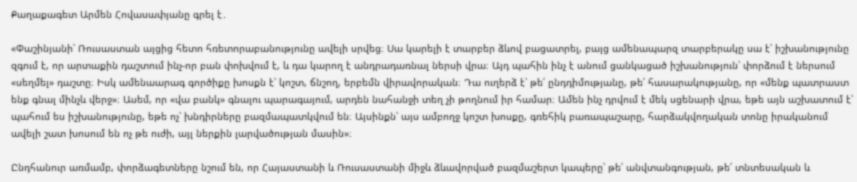Քաղաքագետ Արմեն Հովասափյանը գրել է․

«Փաշինյանի՝ Ռուսաստան այցից հետո հռետորաբանությունը ավելի սրվեց։ Սա կարելի է տարբեր ձևով բացատրել, բայց ամենապարզ տարբերակը սա է՝ իշխանությունը զգում է, որ արտաքին դաշտում ինչ-որ բան փոխվում է, և դա կարող է անդրադառնալ ներսի վրա։ Այդ պահին ինչ է անում ցանկացած իշխանություն՝ փորձում է ներսում «սեղմել» դաշտը։ Իսկ ամենաարագ գործիքը խոսքն է՝ կոշտ, ճնշող, երբեմն վիրավորական։ Դա ուղերձ է՝ թե՛ ընդդիմությանը, թե՛ հասարակությանը, որ «մենք պատրաստ ենք գնալ մինչև վերջ»։ Ասեմ, որ «վա բանկ» գնալու պարագայում, արդեն նահանջի տեղ չի թողնում իր համար։ Ամեն ինչ դրվում է մեկ սցենարի վրա, եթե այն աշխատում է՝ պահում ես իշխանությունը, եթե ոչ՝ խնդիրները բազմապատկվում են։ Այսինքն՝ այս ամբողջ կոշտ խոսքը, գռեհիկ բառապաշարը, հարձակվողական տոնը իրականում ավելի շատ խոսում են ոչ թե ուժի, այլ ներքին լարվածության մասին»։

Ընդհանուր առմամբ, փորձագետները նշում են, որ Հայաստանի և Ռուսաստանի միջև ձևավորված բազմաշերտ կապերը՝ թե՛ անվտանգության, թե՛ տնտեսական և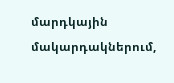մարդկային մակարդակներում,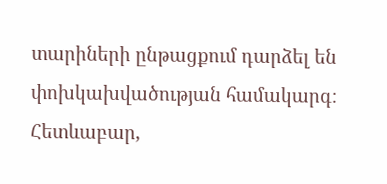տարիների ընթացքում դարձել են փոխկախվածության համակարգ։ Հետևաբար,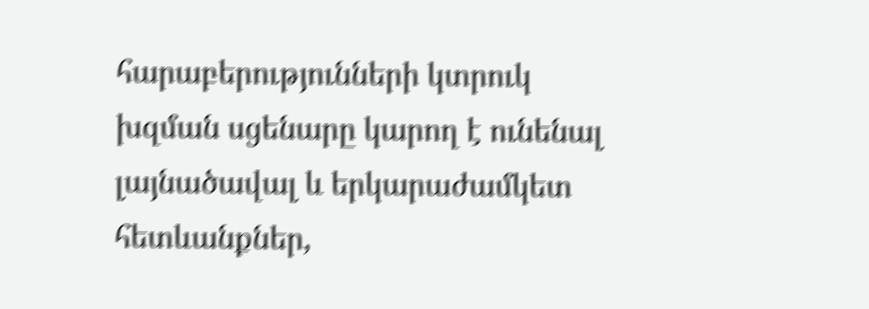հարաբերությունների կտրուկ խզման սցենարը կարող է ունենալ լայնածավալ և երկարաժամկետ հետևանքներ,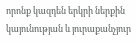որոնք կազդեն երկրի ներքին կայունության և յուրաքանչյուր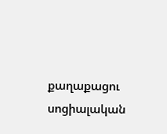քաղաքացու սոցիալական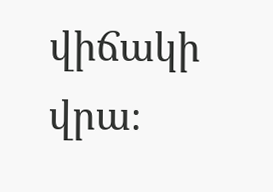վիճակի վրա։